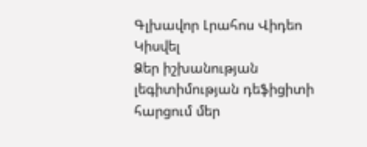Գլխավոր Լրահոս Վիդեո Կիսվել
Ձեր իշխանության լեգիտիմության դեֆիցիտի հարցում մեր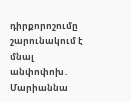դիրքորոշումը շարունակում է մնալ անփոփոխ․ Մարիաննա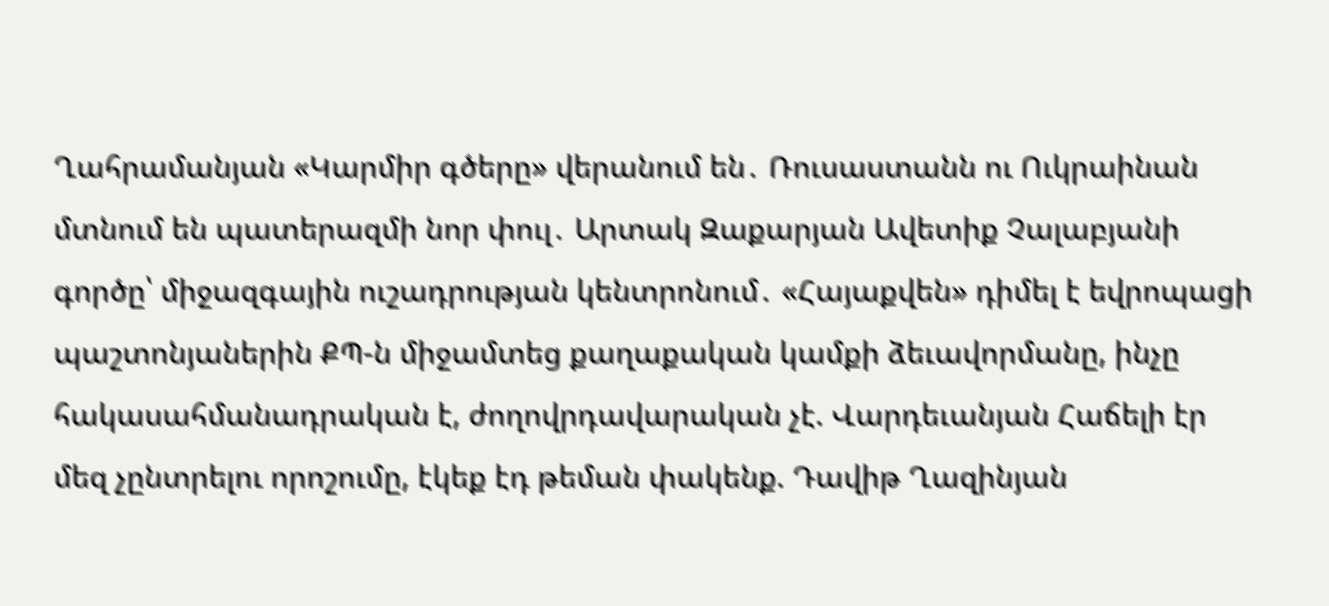Ղահրամանյան «Կարմիր գծերը» վերանում են․ Ռուսաստանն ու Ուկրաինան մտնում են պատերազմի նոր փուլ․ Արտակ Զաքարյան Ավետիք Չալաբյանի գործը՝ միջազգային ուշադրության կենտրոնում․ «Հայաքվեն» դիմել է եվրոպացի պաշտոնյաներին ՔՊ-ն միջամտեց քաղաքական կամքի ձեւավորմանը, ինչը հակասահմանադրական է, ժողովրդավարական չէ. Վարդեւանյան Հաճելի էր մեզ չընտրելու որոշումը, էկեք էդ թեման փակենք. Դավիթ Ղազինյան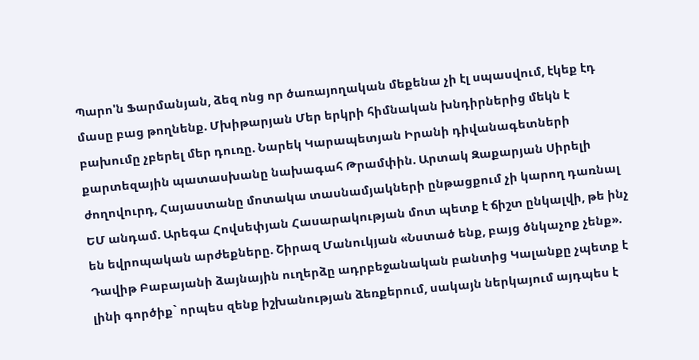Պարո'ն Ֆարմանյան, ձեզ ոնց որ ծառայողական մեքենա չի էլ սպասվում, էկեք էդ մասը բաց թողնենք. Մխիթարյան Մեր երկրի հիմնական խնդիրներից մեկն է բախումը չբերել մեր դուռը. Նարեկ Կարապետյան Իրանի դիվանագետների քարտեզային պատասխանը նախագահ Թրամփին. Արտակ Զաքարյան Սիրելի ժողովուրդ, Հայաստանը մոտակա տասնամյակների ընթացքում չի կարող դառնալ ԵՄ անդամ. Արեգա Հովսեփյան Հասարակության մոտ պետք է ճիշտ ընկալվի, թե ինչ են եվրոպական արժեքները. Շիրազ Մանուկյան «Նստած ենք, բայց ծնկաչոք չենք». Դավիթ Բաբայանի ձայնային ուղերձը ադրբեջանական բանտից Կալանքը չպետք է լինի գործիք` որպես զենք իշխանության ձեռքերում, սակայն ներկայում այդպես է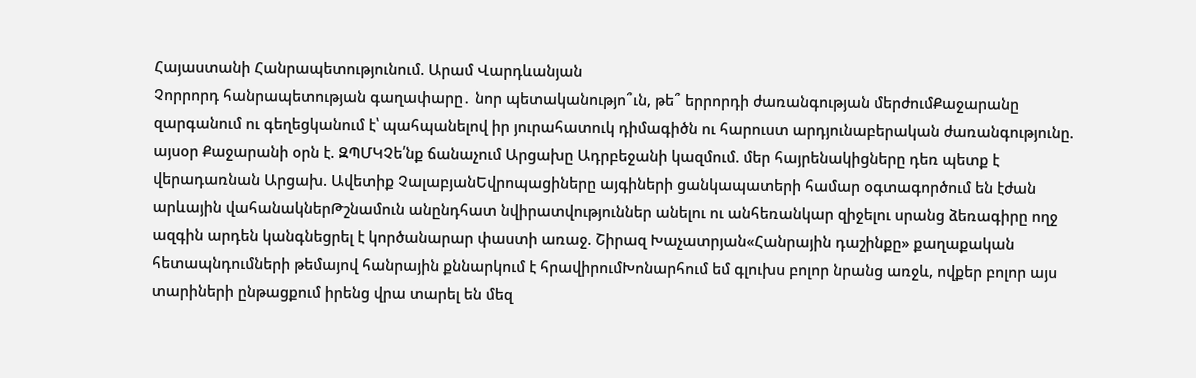Հայաստանի Հանրապետությունում. Արամ Վարդևանյան
Չորրորդ հանրապետության գաղափարը․ նոր պետականությո՞ւն, թե՞ երրորդի ժառանգության մերժումՔաջարանը զարգանում ու գեղեցկանում է՝ պահպանելով իր յուրահատուկ դիմագիծն ու հարուստ արդյունաբերական ժառանգությունը. այսօր Քաջարանի օրն է. ԶՊՄԿՉե՛նք ճանաչում Արցախը Ադրբեջանի կազմում. մեր հայրենակիցները դեռ պետք է վերադառնան Արցախ. Ավետիք ՉալաբյանԵվրոպացիները այգիների ցանկապատերի համար օգտագործում են էժան արևային վահանակներԹշնամուն անընդհատ նվիրատվություններ անելու ու անհեռանկար զիջելու սրանց ձեռագիրը ողջ ազգին արդեն կանգնեցրել է կործանարար փաստի առաջ. Շիրազ Խաչատրյան«Հանրային դաշինքը» քաղաքական հետապնդումների թեմայով հանրային քննարկում է հրավիրումԽոնարհում եմ գլուխս բոլոր նրանց առջև, ովքեր բոլոր այս տարիների ընթացքում իրենց վրա տարել են մեզ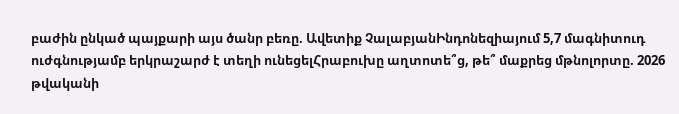բաժին ընկած պայքարի այս ծանր բեռը. Ավետիք ՉալաբյանԻնդոնեզիայում 5,7 մագնիտուդ ուժգնությամբ երկրաշարժ է տեղի ունեցելՀրաբուխը աղտոտե՞ց, թե՞ մաքրեց մթնոլորտը. 2026 թվականի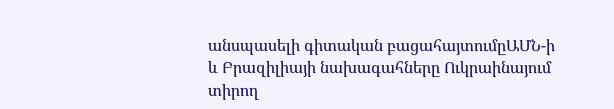անսպասելի գիտական բացահայտումըԱՄՆ-ի և Բրազիլիայի նախագահները Ուկրաինայում տիրող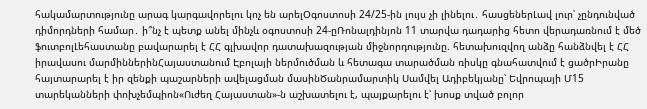հակամարտությունը արագ կարգավորելու կոչ են արելՕգոստոսի 24/25-ին լույս չի լինելու․ հասցեներԼավ լուր՝ չընդունված դիմորդների համար․ ի՞նչ է պետք անել մինչև օգոստոսի 24-ըՌոնալդինյոն 11 տարվա դադարից հետո վերադառնում է մեծ ֆուտբոլԼեհաստանը բավարարել է ՀՀ գլխավոր դատախազության միջնորդությունը. հետախուզվող անձը հանձնվել է ՀՀ իրավասու մարմիններինՀայաստանում Էբոլայի ներմուծման և հետագա տարածման ռիսկը գնահատվում է ցածրԻրանը հայտարարել է իր զենքի պաշարների ավելացման մասինԾանրամարտիկ Սամվել Ադիբեկյանը՝ Եվրոպայի Մ15 տարեկանների փոխչեմպիոն«Ուժեղ Հայաստան»-ն աշխատելու է, պայքարելու է՝ խոսք տված բոլոր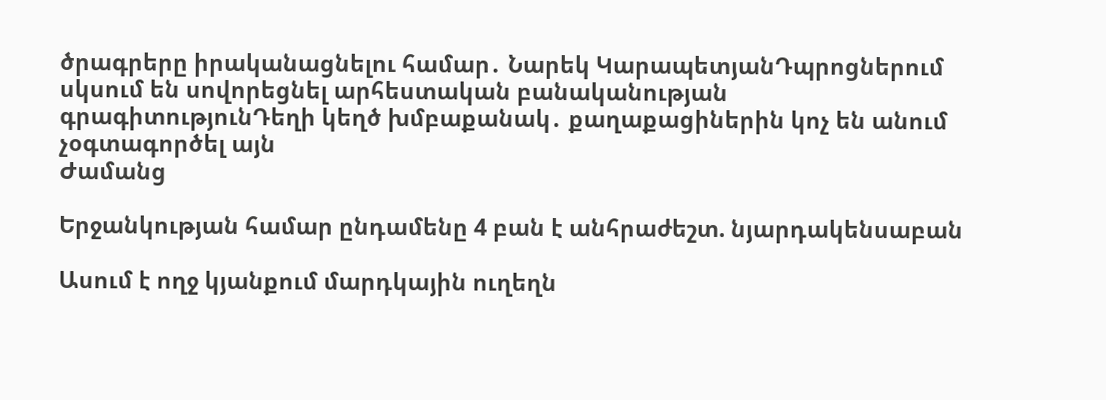ծրագրերը իրականացնելու համար․ Նարեկ ԿարապետյանԴպրոցներում սկսում են սովորեցնել արհեստական բանականության գրագիտությունԴեղի կեղծ խմբաքանակ․ քաղաքացիներին կոչ են անում չօգտագործել այն
Ժամանց

Երջանկության համար ընդամենը 4 բան է անհրաժեշտ. նյարդակենսաբան

Ասում է ողջ կյանքում մարդկային ուղեղն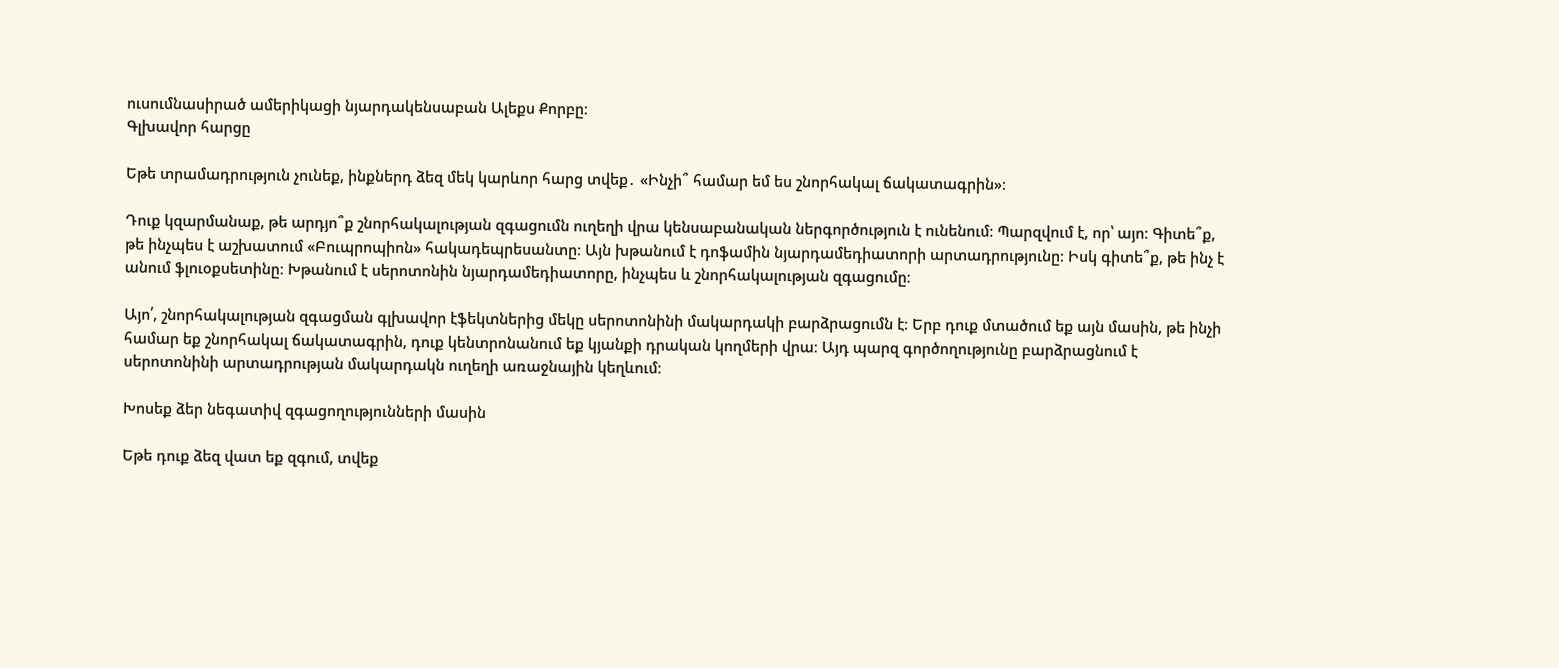ուսումնասիրած ամերիկացի նյարդակենսաբան Ալեքս Քորբը։
Գլխավոր հարցը

Եթե տրամադրություն չունեք, ինքներդ ձեզ մեկ կարևոր հարց տվեք․ «Ինչի՞ համար եմ ես շնորհակալ ճակատագրին»։

Դուք կզարմանաք, թե արդյո՞ք շնորհակալության զգացումն ուղեղի վրա կենսաբանական ներգործություն է ունենում։ Պարզվում է, որ՝ այո։ Գիտե՞ք, թե ինչպես է աշխատում «Բուպրոպիոն» հակադեպրեսանտը։ Այն խթանում է դոֆամին նյարդամեդիատորի արտադրությունը։ Իսկ գիտե՞ք, թե ինչ է անում ֆլուօքսետինը։ Խթանում է սերոտոնին նյարդամեդիատորը, ինչպես և շնորհակալության զգացումը։

Այո՛, շնորհակալության զգացման գլխավոր էֆեկտներից մեկը սերոտոնինի մակարդակի բարձրացումն է։ Երբ դուք մտածում եք այն մասին, թե ինչի համար եք շնորհակալ ճակատագրին, դուք կենտրոնանում եք կյանքի դրական կողմերի վրա։ Այդ պարզ գործողությունը բարձրացնում է սերոտոնինի արտադրության մակարդակն ուղեղի առաջնային կեղևում։

Խոսեք ձեր նեգատիվ զգացողությունների մասին

Եթե դուք ձեզ վատ եք զգում, տվեք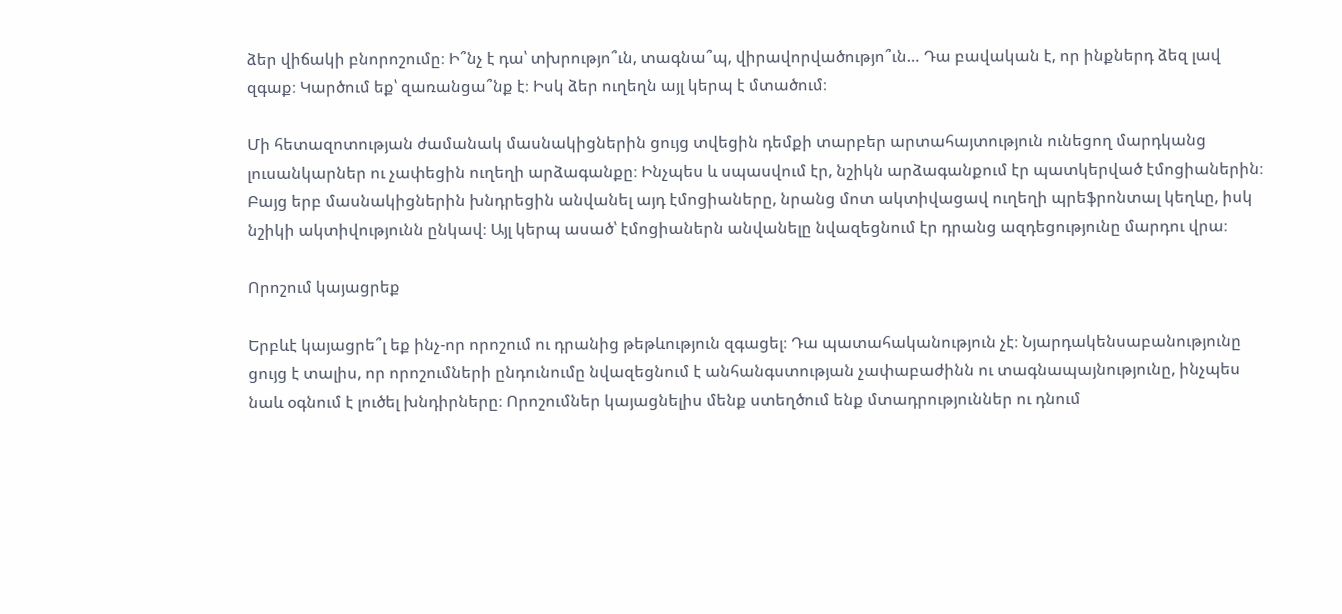ձեր վիճակի բնորոշումը։ Ի՞նչ է դա՝ տխրությո՞ւն, տագնա՞պ, վիրավորվածությո՞ւն… Դա բավական է, որ ինքներդ ձեզ լավ զգաք։ Կարծում եք՝ զառանցա՞նք է։ Իսկ ձեր ուղեղն այլ կերպ է մտածում։

Մի հետազոտության ժամանակ մասնակիցներին ցույց տվեցին դեմքի տարբեր արտահայտություն ունեցող մարդկանց լուսանկարներ ու չափեցին ուղեղի արձագանքը։ Ինչպես և սպասվում էր, նշիկն արձագանքում էր պատկերված էմոցիաներին։ Բայց երբ մասնակիցներին խնդրեցին անվանել այդ էմոցիաները, նրանց մոտ ակտիվացավ ուղեղի պրեֆրոնտալ կեղևը, իսկ նշիկի ակտիվությունն ընկավ։ Այլ կերպ ասած՝ էմոցիաներն անվանելը նվազեցնում էր դրանց ազդեցությունը մարդու վրա։

Որոշում կայացրեք

Երբևէ կայացրե՞լ եք ինչ-որ որոշում ու դրանից թեթևություն զգացել։ Դա պատահականություն չէ։ Նյարդակենսաբանությունը ցույց է տալիս, որ որոշումների ընդունումը նվազեցնում է անհանգստության չափաբաժինն ու տագնապայնությունը, ինչպես նաև օգնում է լուծել խնդիրները։ Որոշումներ կայացնելիս մենք ստեղծում ենք մտադրություններ ու դնում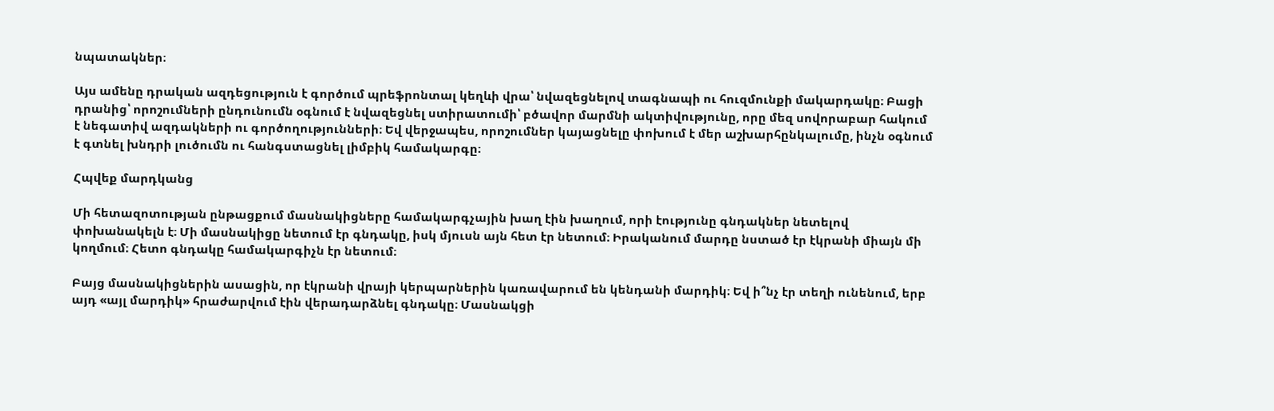նպատակներ։

Այս ամենը դրական ազդեցություն է գործում պրեֆրոնտալ կեղևի վրա՝ նվազեցնելով տագնապի ու հուզմունքի մակարդակը։ Բացի դրանից՝ որոշումների ընդունումն օգնում է նվազեցնել ստիրատումի՝ բծավոր մարմնի ակտիվությունը, որը մեզ սովորաբար հակում է նեգատիվ ազդակների ու գործողությունների։ Եվ վերջապես, որոշումներ կայացնելը փոխում է մեր աշխարհընկալումը, ինչն օգնում է գտնել խնդրի լուծումն ու հանգստացնել լիմբիկ համակարգը։

Հպվեք մարդկանց

Մի հետազոտության ընթացքում մասնակիցները համակարգչային խաղ էին խաղում, որի էությունը գնդակներ նետելով փոխանակելն է։ Մի մասնակիցը նետում էր գնդակը, իսկ մյուսն այն հետ էր նետում։ Իրականում մարդը նստած էր էկրանի միայն մի կողմում։ Հետո գնդակը համակարգիչն էր նետում։

Բայց մասնակիցներին ասացին, որ էկրանի վրայի կերպարներին կառավարում են կենդանի մարդիկ։ Եվ ի՞նչ էր տեղի ունենում, երբ այդ «այլ մարդիկ» հրաժարվում էին վերադարձնել գնդակը։ Մասնակցի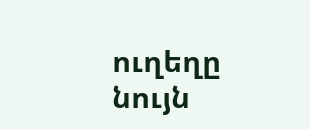ուղեղը նույն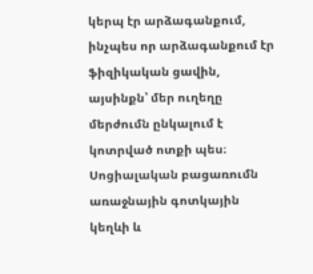կերպ էր արձագանքում, ինչպես որ արձագանքում էր ֆիզիկական ցավին, այսինքն՝ մեր ուղեղը մերժումն ընկալում է կոտրված ոտքի պես։ Սոցիալական բացառումն առաջնային գոտկային կեղևի և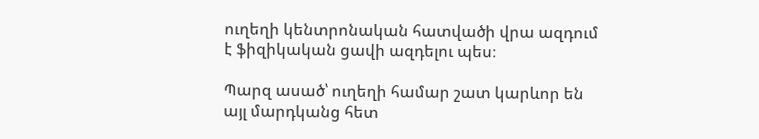ուղեղի կենտրոնական հատվածի վրա ազդում է ֆիզիկական ցավի ազդելու պես։

Պարզ ասած՝ ուղեղի համար շատ կարևոր են այլ մարդկանց հետ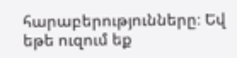հարաբերությունները։ Եվ եթե ուզում եք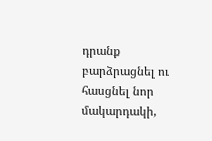դրանք բարձրացնել ու հասցնել նոր մակարդակի,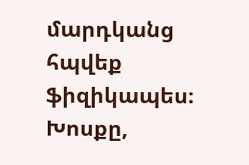մարդկանց հպվեք ֆիզիկապես։ Խոսքը,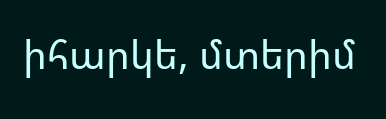իհարկե, մտերիմ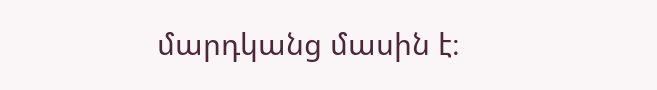մարդկանց մասին է։